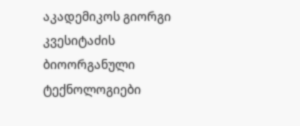აკადემიკოს გიორგი კვესიტაძის ბიოორგანული ტექნოლოგიები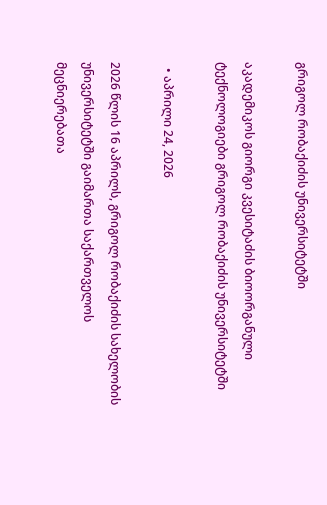გრიგოლ რობაქიძის უნივერსიტეტში

აკადემიკოს გიორგი კვესიტაძის ბიოორგანული ტექნოლოგიები გრიგოლ რობაქიძის უნივერსიტეტში

  • აპრილი 24, 2026

2026 წლის 16 აპრილს, გრიგოლ რობაქიძის სახელობის უნივერსიტეტში გაიმართა საქართველოს მეცნიერებათა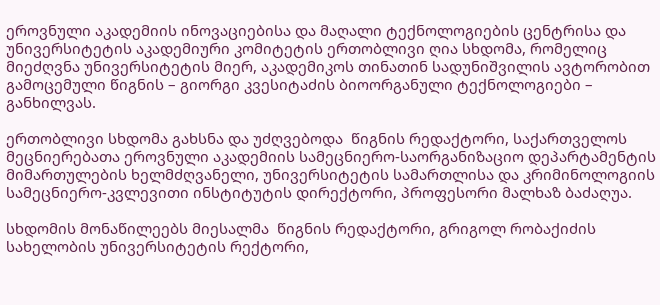ეროვნული აკადემიის ინოვაციებისა და მაღალი ტექნოლოგიების ცენტრისა და უნივერსიტეტის აკადემიური კომიტეტის ერთობლივი ღია სხდომა, რომელიც მიეძღვნა უნივერსიტეტის მიერ, აკადემიკოს თინათინ სადუნიშვილის ავტორობით გამოცემული წიგნის – გიორგი კვესიტაძის ბიოორგანული ტექნოლოგიები – განხილვას.

ერთობლივი სხდომა გახსნა და უძღვებოდა  წიგნის რედაქტორი, საქართველოს მეცნიერებათა ეროვნული აკადემიის სამეცნიერო-საორგანიზაციო დეპარტამენტის  მიმართულების ხელმძღვანელი, უნივერსიტეტის სამართლისა და კრიმინოლოგიის სამეცნიერო-კვლევითი ინსტიტუტის დირექტორი, პროფესორი მალხაზ ბაძაღუა.

სხდომის მონაწილეებს მიესალმა  წიგნის რედაქტორი, გრიგოლ რობაქიძის სახელობის უნივერსიტეტის რექტორი,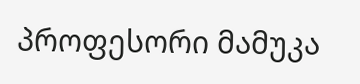პროფესორი მამუკა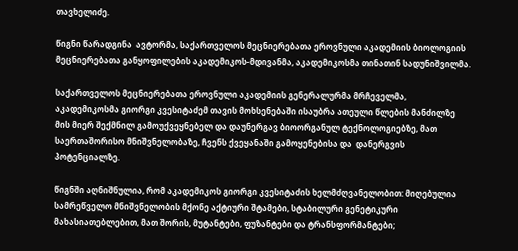თავხელიძე.

წიგნი წარადგინა  ავტორმა, საქართველოს მეცნიერებათა ეროვნული აკადემიის ბიოლოგიის მეცნიერებათა განყოფილების აკადემიკოს-მდივანმა, აკადემიკოსმა თინათინ სადუნიშვილმა.

საქართველოს მეცნიერებათა ეროვნული აკადემიის გენერალურმა მრჩეველმა, აკადემიკოსმა გიორგი კვესიტაძემ თავის მოხსენებაში ისაუბრა ათეული წლების მანძილზე მის მიერ შექმნილ გამოუქვეყნებელ და დაუნერგავ ბიოორგანულ ტექნოლოგიებზე, მათ საერთაშორისო მნიშვნელობაზე, ჩვენს ქვეყანაში გამოყენებისა და  დანერგვის პოტენციალზე.

წიგნში აღნიშნულია, რომ აკადემიკოს გიორგი კვესიტაძის ხელმძღვანელობით: მიღებულია სამრეწველო მნიშვნელობის მქონე აქტიური შტამები, სტაბილური გენეტიკური მახასიათებლებით, მათ შორის, მუტანტები, ფუზანტები და ტრანსფორმანტები;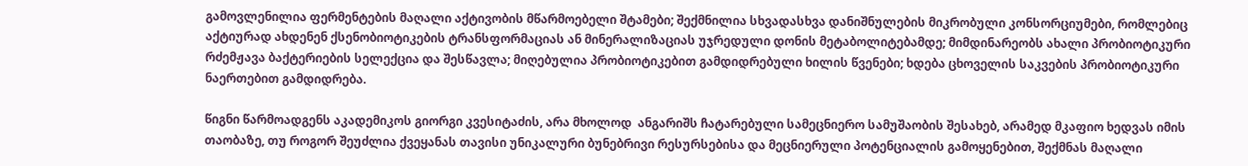გამოვლენილია ფერმენტების მაღალი აქტივობის მწარმოებელი შტამები; შექმნილია სხვადასხვა დანიშნულების მიკრობული კონსორციუმები, რომლებიც აქტიურად ახდენენ ქსენობიოტიკების ტრანსფორმაციას ან მინერალიზაციას უჯრედული დონის მეტაბოლიტებამდე; მიმდინარეობს ახალი პრობიოტიკური რძემჟავა ბაქტერიების სელექცია და შესწავლა; მიღებულია პრობიოტიკებით გამდიდრებული ხილის წვენები; ხდება ცხოველის საკვების პრობიოტიკური ნაერთებით გამდიდრება.

წიგნი წარმოადგენს აკადემიკოს გიორგი კვესიტაძის, არა მხოლოდ  ანგარიშს ჩატარებული სამეცნიერო სამუშაობის შესახებ, არამედ მკაფიო ხედვას იმის თაობაზე, თუ როგორ შეუძლია ქვეყანას თავისი უნიკალური ბუნებრივი რესურსებისა და მეცნიერული პოტენციალის გამოყენებით, შექმნას მაღალი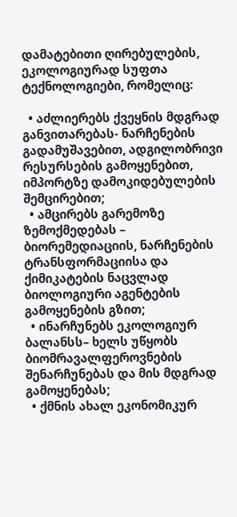დამატებითი ღირებულების, ეკოლოგიურად სუფთა ტექნოლოგიები, რომელიც:

  • აძლიერებს ქვეყნის მდგრად განვითარებას- ნარჩენების გადამუშავებით, ადგილობრივი რესურსების გამოყენებით, იმპორტზე დამოკიდებულების შემცირებით;
  • ამცირებს გარემოზე ზემოქმედებას – ბიორემედიაციის, ნარჩენების ტრანსფორმაციისა და ქიმიკატების ნაცვლად ბიოლოგიური აგენტების გამოყენების გზით;
  • ინარჩუნებს ეკოლოგიურ ბალანსს– ხელს უწყობს ბიომრავალფეროვნების შენარჩუნებას და მის მდგრად გამოყენებას;
  • ქმნის ახალ ეკონომიკურ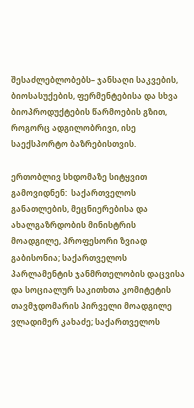შესაძლებლობებს– ჯანსაღი საკვების, ბიოსასუქების, ფერმენტებისა და სხვა ბიოპროდუქტების წარმოების გზით, როგორც ადგილობრივი, ისე საექსპორტო ბაზრებისთვის.

ერთობლივ სხდომაზე სიტყვით გამოვიდნენ:  საქართველოს განათლების, მეცნიერებისა და ახალგაზრდობის მინისტრის მოადგილე, პროფესორი ზვიად გაბისონია; საქართველოს პარლამენტის ჯანმრთელობის დაცვისა და სოციალურ საკითხთა კომიტეტის თავმჯდომარის პირველი მოადგილე ვლადიმერ კახაძე; საქართველოს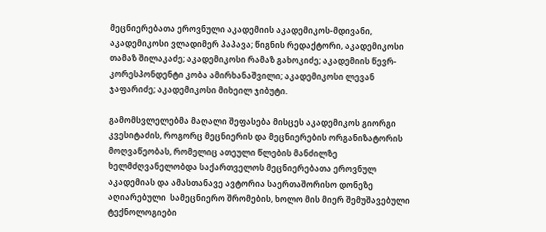მეცნიერებათა ეროვნული აკადემიის აკადემიკოს-მდივანი, აკადემიკოსი ვლადიმერ პაპავა; წიგნის რედაქტორი, აკადემიკოსი თამაზ შილაკაძე; აკადემიკოსი რამაზ გახოკიძე; აკადემიის წევრ-კორესპონდენტი კობა ამირხანაშვილი; აკადემიკოსი ლევან ჯაფარიძე; აკადემიკოსი მიხეილ ჯიბუტი.

გამომსვლელებმა მაღალი შეფასება მისცეს აკადემიკოს გიორგი კვესიტაძის, როგორც მეცნიერის და მეცნიერების ორგანიზატორის მოღვაწეობას, რომელიც ათეული წლების მანძილზე ხელმძღვანელობდა საქართველოს მეცნიერებათა ეროვნულ აკადემიას და ამასთანავე ავტორია საერთაშორისო დონეზე აღიარებული  სამეცნიერო შრომების, ხოლო მის მიერ შემუშავებული ტექნოლოგიები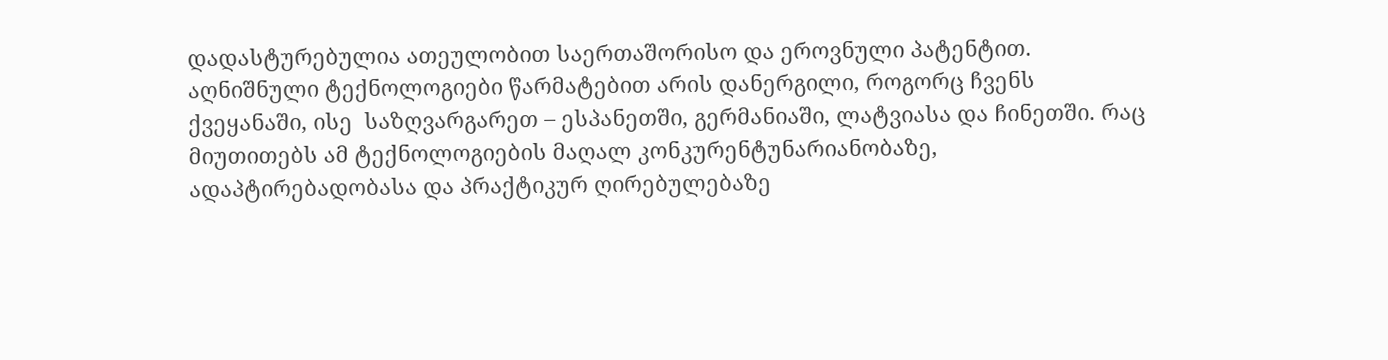დადასტურებულია ათეულობით საერთაშორისო და ეროვნული პატენტით. აღნიშნული ტექნოლოგიები წარმატებით არის დანერგილი, როგორც ჩვენს ქვეყანაში, ისე  საზღვარგარეთ – ესპანეთში, გერმანიაში, ლატვიასა და ჩინეთში. რაც მიუთითებს ამ ტექნოლოგიების მაღალ კონკურენტუნარიანობაზე, ადაპტირებადობასა და პრაქტიკურ ღირებულებაზე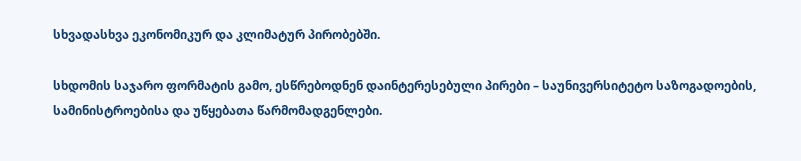სხვადასხვა ეკონომიკურ და კლიმატურ პირობებში.

სხდომის საჯარო ფორმატის გამო, ესწრებოდნენ დაინტერესებული პირები – საუნივერსიტეტო საზოგადოების, სამინისტროებისა და უწყებათა წარმომადგენლები.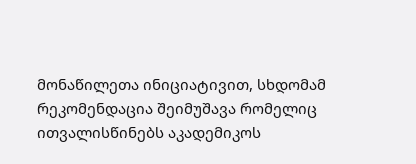მონაწილეთა ინიციატივით, სხდომამ რეკომენდაცია შეიმუშავა რომელიც ითვალისწინებს აკადემიკოს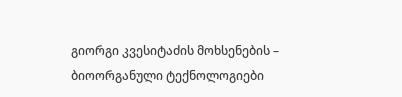გიორგი კვესიტაძის მოხსენების – ბიოორგანული ტექნოლოგიები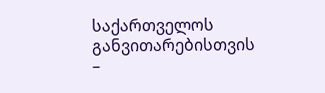საქართველოს განვითარებისთვის –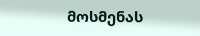მოსმენას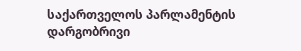საქართველოს პარლამენტის დარგობრივი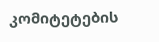კომიტეტების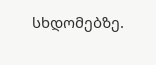სხდომებზე.